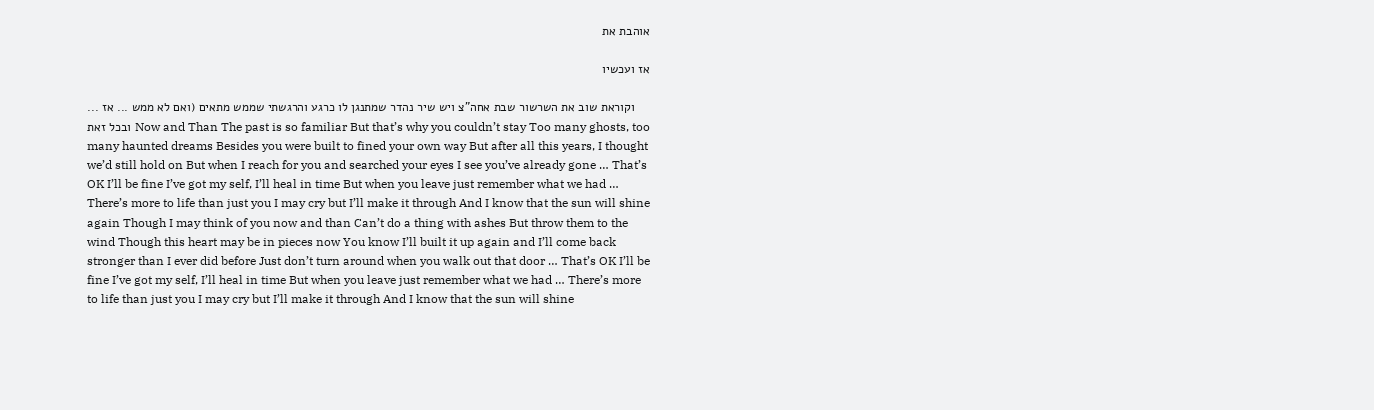אוהבת את

אז ועכשיו

וקוראת שוב את השרשור שבת אחה"צ ויש שיר נהדר שמתנגן לו כרגע והרגשתי שממש מתאים (ואם לא ממש ... אז ... ובכל זאת Now and Than The past is so familiar But that’s why you couldn’t stay Too many ghosts, too many haunted dreams Besides you were built to fined your own way But after all this years, I thought we’d still hold on But when I reach for you and searched your eyes I see you’ve already gone … That’s OK I’ll be fine I’ve got my self, I’ll heal in time But when you leave just remember what we had … There’s more to life than just you I may cry but I’ll make it through And I know that the sun will shine again Though I may think of you now and than Can’t do a thing with ashes But throw them to the wind Though this heart may be in pieces now You know I’ll built it up again and I’ll come back stronger than I ever did before Just don’t turn around when you walk out that door … That’s OK I’ll be fine I’ve got my self, I’ll heal in time But when you leave just remember what we had … There’s more to life than just you I may cry but I’ll make it through And I know that the sun will shine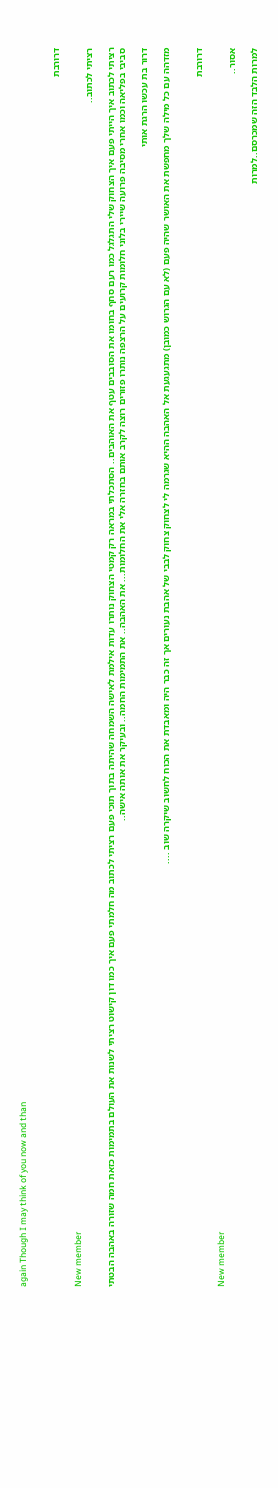again Though I may think of you now and than


דרורבת

New member
רציתי לכתוב..

רציתי לכתוב איך הייתי פעם איך הצחוק שלי התגלגל כמו רעם סחף בחומו את הסובבים עטף את האוהבים.. הסתכלתי במראה רק קמטי הצחוק נותרו עדות אילמת לאישה השמחה שהיתה בתוך תוכי פעם רציתי לכתוב מה חלמתי פעם איך כמו דון קישוט רציתי לשנות את העולם בתמימות כזאת חמה שזורה באהבה הבטתי סביבי בפליאה וכמו אחרי מסיבה פרועה שיירי בלוני חלומות קרועים על הרצפה נותרו פזורים רוצה לקרב אותם בחזרה אלי את החלומות... את האהבה.. את התמימות החמה.. ובעיקר את אותה אישה..

דרור בת עכשו הרגת אותי

מזדהה עם כל מילה שלך מחפשת את האושר שהיה פעם (לא עם הגרוש כמובן) מתגעגעת אל האהבה ההיא שגרמה לי לצחוק צחוק לבבי של אהבת נעורים אך זה כבר היה ומאבדת את הכוח לחשוב שיקרה שוב ....


דרורבת

New member
אסור..

למרות הלבד הזה שמכרסם..למרות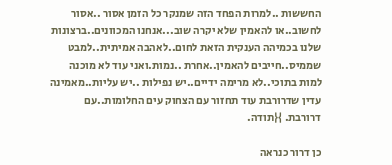החששות ..למרות הפחד הזה שמנקר כל הזמן אסור ..אסור לחשוב..או להאמין שלא יקרה שוב...אנחנו המכוונים..ברצונות שלנו בכמיהה הענקית הזאת לחום..לאהבה אמיתית..למבט שממיס..חייבים להאמין..אחרת ..נמות.ואני עוד לא מוכנה למות בתוכי..לא מרימה ידיים..יש נפילות ..יש עליות..מאמינה עדין שדרורבת עוד תחזור עם הצחוק עים החלומות..עם דרורבת. }{תודה.

כן דרור כנראה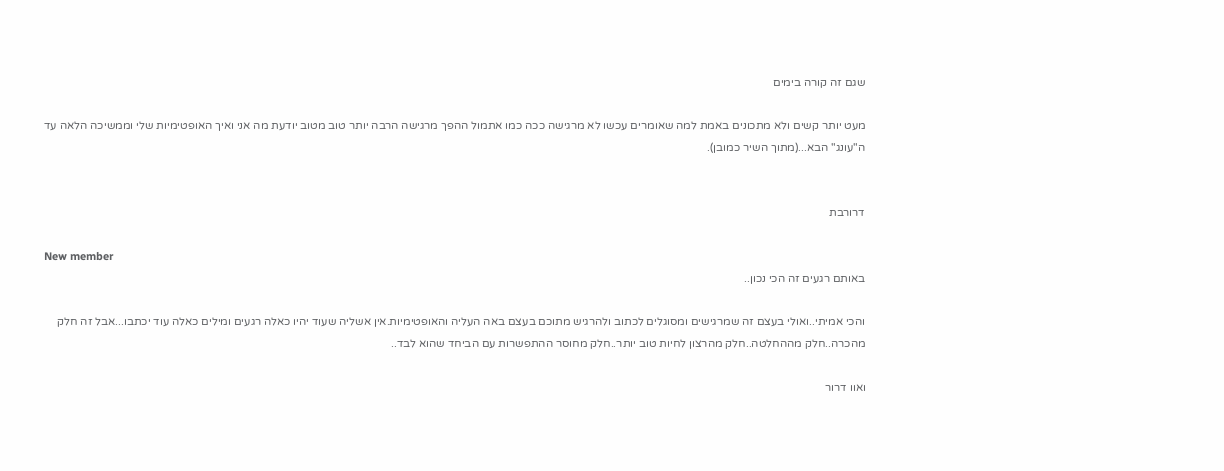שגם זה קורה בימים

מעט יותר קשים ולא מתכונים באמת למה שאומרים עכשו לא מרגישה ככה כמו אתמול ההפך מרגישה הרבה יותר טוב מטוב יודעת מה אני ואיך האופטימיות שלי וממשיכה הלאה עד ה"עונג" הבא...(מתוך השיר כמובן).


דרורבת

New member
באותם רגעים זה הכי נכון..

והכי אמיתי..ואולי בעצם זה שמרגישים ומסוגלים לכתוב ולהרגיש מתוכם בעצם באה העליה והאופטימיות.אין אשליה שעוד יהיו כאלה רגעים ומילים כאלה עוד יכתבו...אבל זה חלק מהכרה..חלק מההחלטה..חלק מהרצון לחיות טוב יותר..חלק מחוסר ההתפשרות עם הביחד שהוא לבד..

ואוו דרור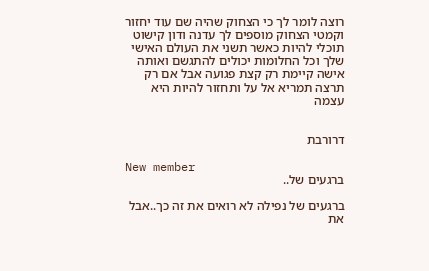רוצה לומר לך כי הצחוק שהיה שם עוד יחזור וקמטי הצחוק מוספים לך עדנה ודון קישוט תוכלי להיות כאשר תשני את העולם האישי שלך וכל החלומות יכולים להתגשם ואותה אישה קיימת רק קצת פגועה אבל אם רק תרצה תמריא אל על ותחזור להיות היא עצמה


דרורבת

New member
ברגעים של..

ברגעים של נפילה לא רואים את זה כך..אבל את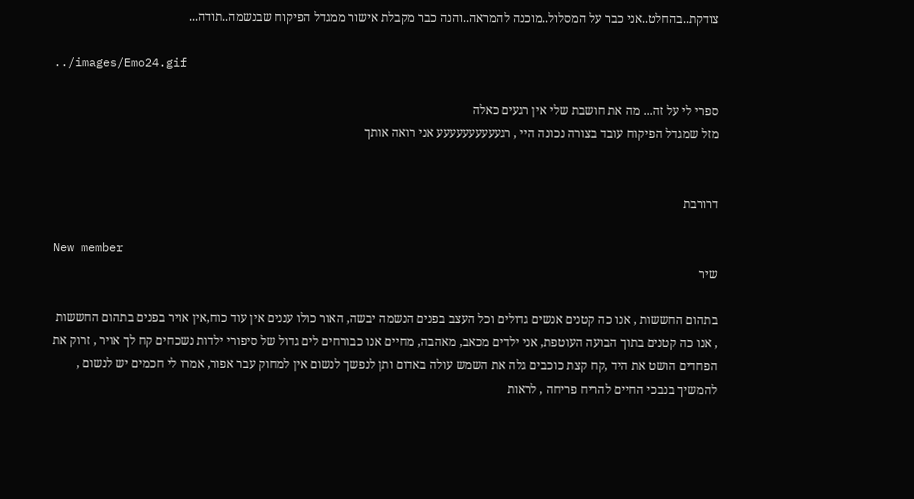צודקת..בהחלט..אני כבר על המסלול..מוכנה להמראה..והנה כבר מקבלת אישור ממגדל הפיקוח שבנשמה..תודה...

../images/Emo24.gif

ספרי לי על זה... מה את חושבת שלי אין רגעים כאלה
מזל שמגדל הפיקוח עובד בצורה נכונה היי , רגעעעעעעעעעע אני רואה אותך


דרורבת

New member
שיר

בתהום החששות , אנו כה קטנים אנשים גדולים וכל העצב בפנים הנשמה יבשה, האור כולו עננים אין עוד כוח,אין אויר בפנים בתהום החששות , אנו כה קטנים בתוך הבועה העוטפת, אני ילדים מכאב, מאהבה, מחיים אנו כבורחים לים גדול של סיפורי ילדות נשכחים קח לך אויר , זרוק את הפחדים הושט את היד ,קח קצת כוכבים גלה את השמש עולה באדום ותן לנפשך לנשום אין למחוק עבר אפור, אמרו לי חכמים יש לנשום , להמשיך בנבכי החיים להריח פריחה , לראות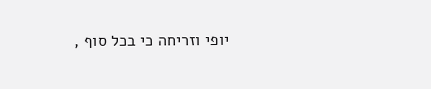יופי וזריחה כי בכל סוף ,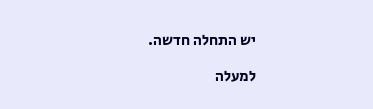יש התחלה חדשה.

למעלה